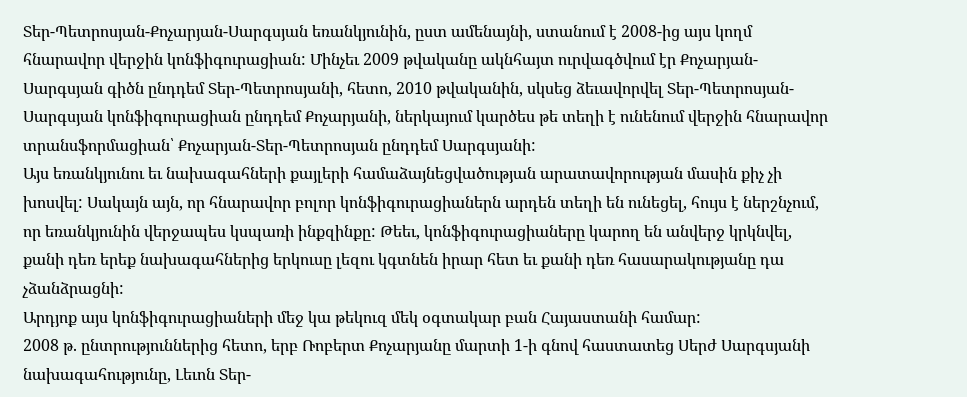Տեր-Պետրոսյան-Քոչարյան-Սարգսյան եռանկյունին, ըստ ամենայնի, ստանում է 2008-ից այս կողմ հնարավոր վերջին կոնֆիգուրացիան: Մինչեւ 2009 թվականը ակնհայտ ուրվագծվում էր Քոչարյան-Սարգսյան գիծն ընդդեմ Տեր-Պետրոսյանի, հետո, 2010 թվականին, սկսեց ձեւավորվել Տեր-Պետրոսյան-Սարգսյան կոնֆիգուրացիան ընդդեմ Քոչարյանի, ներկայում կարծես թե տեղի է ունենում վերջին հնարավոր տրանսֆորմացիան՝ Քոչարյան-Տեր-Պետրոսյան ընդդեմ Սարգսյանի:
Այս եռանկյունու եւ նախագահների քայլերի համաձայնեցվածության արատավորության մասին քիչ չի խոսվել: Սակայն այն, որ հնարավոր բոլոր կոնֆիգուրացիաներն արդեն տեղի են ունեցել, հույս է ներշնչում, որ եռանկյունին վերջապես կսպառի ինքզինքը: Թեեւ, կոնֆիգուրացիաները կարող են անվերջ կրկնվել, քանի դեռ երեք նախագահներից երկուսը լեզու կգտնեն իրար հետ եւ քանի դեռ հասարակությանը դա չձանձրացնի:
Արդյոք այս կոնֆիգուրացիաների մեջ կա թեկուզ մեկ օգտակար բան Հայաստանի համար:
2008 թ. ընտրություններից հետո, երբ Ռոբերտ Քոչարյանը մարտի 1-ի գնով հաստատեց Սերժ Սարգսյանի նախագահությունը, Լեւոն Տեր-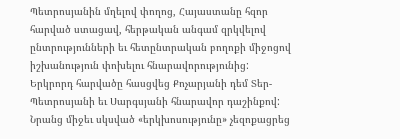Պետրոսյանին մղելով փողոց, Հայաստանը հզոր հարված ստացավ, հերթական անգամ զրկվելով ընտրությունների եւ հետընտրական բողոքի միջոցով իշխանություն փոխելու հնարավորությունից:
Երկրորդ հարվածը հասցվեց Քոչարյանի դեմ Տեր-Պետրոսյանի եւ Սարգսյանի հնարավոր դաշինքով: Նրանց միջեւ սկսված «երկխոսությունը» չեզոքացրեց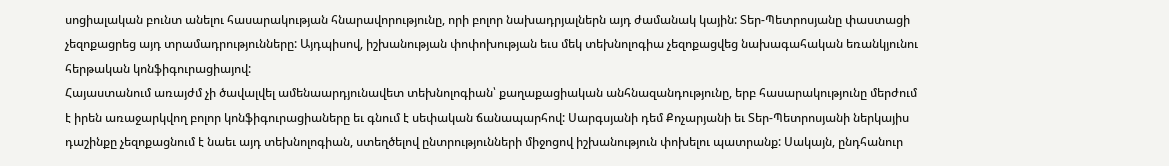սոցիալական բունտ անելու հասարակության հնարավորությունը, որի բոլոր նախադրյալներն այդ ժամանակ կային: Տեր-Պետրոսյանը փաստացի չեզոքացրեց այդ տրամադրությունները: Այդպիսով, իշխանության փոփոխության եւս մեկ տեխնոլոգիա չեզոքացվեց նախագահական եռանկյունու հերթական կոնֆիգուրացիայով:
Հայաստանում առայժմ չի ծավալվել ամենաարդյունավետ տեխնոլոգիան՝ քաղաքացիական անհնազանդությունը, երբ հասարակությունը մերժում է իրեն առաջարկվող բոլոր կոնֆիգուրացիաները եւ գնում է սեփական ճանապարհով: Սարգսյանի դեմ Քոչարյանի եւ Տեր-Պետրոսյանի ներկայիս դաշինքը չեզոքացնում է նաեւ այդ տեխնոլոգիան, ստեղծելով ընտրությունների միջոցով իշխանություն փոխելու պատրանք: Սակայն, ընդհանուր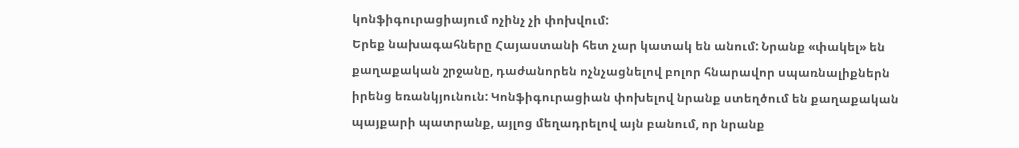կոնֆիգուրացիայում ոչինչ չի փոխվում:
Երեք նախագահները Հայաստանի հետ չար կատակ են անում: Նրանք «փակել» են քաղաքական շրջանը, դաժանորեն ոչնչացնելով բոլոր հնարավոր սպառնալիքներն իրենց եռանկյունուն: Կոնֆիգուրացիան փոխելով նրանք ստեղծում են քաղաքական պայքարի պատրանք, այլոց մեղադրելով այն բանում, որ նրանք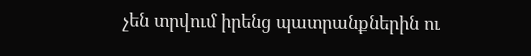չեն տրվում իրենց պատրանքներին ու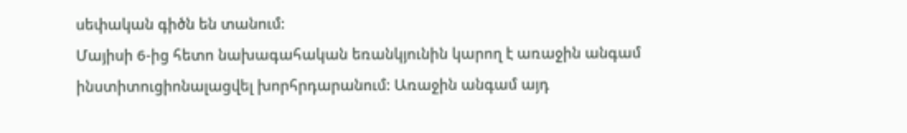սեփական գիծն են տանում:
Մայիսի 6-ից հետո նախագահական եռանկյունին կարող է առաջին անգամ ինստիտուցիոնալացվել խորհրդարանում: Առաջին անգամ այդ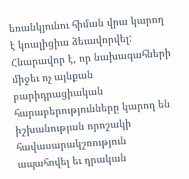եռանկյունու հիման վրա կարող է կոալիցիա ձեւավորվել: Հնարավոր է, որ նախագահների միջեւ ոչ այնքան բարիդրացիական հարաբերությունները կարող են իշխանության որոշակի հավասարակշռություն ապահովել եւ դրական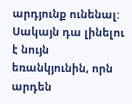արդյունք ունենալ: Սակայն դա լինելու է նույն եռանկյունին, որն արդեն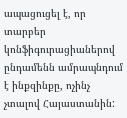ապացուցել է, որ տարբեր կոնֆիգուրացիաներով ընդամենն ամրապնդում է ինքզինքը, ոչինչ չտալով Հայաստանին: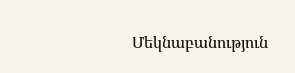Մեկնաբանություն